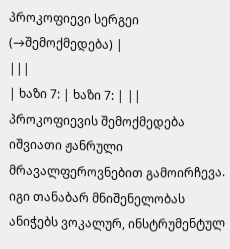პროკოფიევი სერგეი
(→შემოქმედება) |
|||
| ხაზი 7: | ხაზი 7: | ||
პროკოფიევის შემოქმედება იშვიათი ჟანრული მრავალფეროვნებით გამოირჩევა. იგი თანაბარ მნიშენელობას ანიჭებს ვოკალურ, ინსტრუმენტულ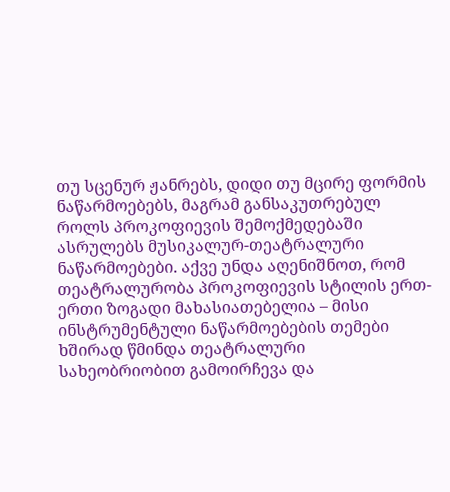თუ სცენურ ჟანრებს, დიდი თუ მცირე ფორმის ნაწარმოებებს, მაგრამ განსაკუთრებულ როლს პროკოფიევის შემოქმედებაში ასრულებს მუსიკალურ-თეატრალური ნაწარმოებები. აქვე უნდა აღენიშნოთ, რომ თეატრალურობა პროკოფიევის სტილის ერთ-ერთი ზოგადი მახასიათებელია – მისი ინსტრუმენტული ნაწარმოებების თემები ხშირად წმინდა თეატრალური სახეობრიობით გამოირჩევა და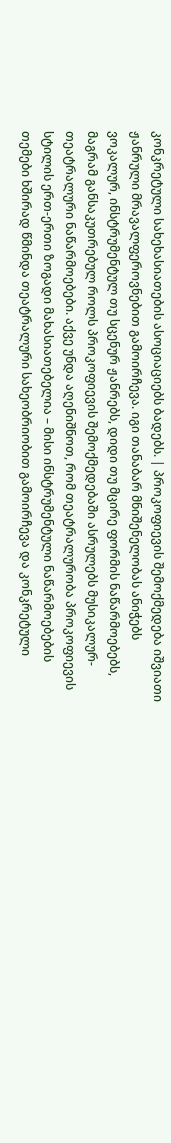კონკრეტული სახეხასიათების ასოციაციებს ბადებს. | პროკოფიევის შემოქმედება იშვიათი ჟანრული მრავალფეროვნებით გამოირჩევა. იგი თანაბარ მნიშენელობას ანიჭებს ვოკალურ, ინსტრუმენტულ თუ სცენურ ჟანრებს, დიდი თუ მცირე ფორმის ნაწარმოებებს, მაგრამ განსაკუთრებულ როლს პროკოფიევის შემოქმედებაში ასრულებს მუსიკალურ-თეატრალური ნაწარმოებები. აქვე უნდა აღენიშნოთ, რომ თეატრალურობა პროკოფიევის სტილის ერთ-ერთი ზოგადი მახასიათებელია – მისი ინსტრუმენტული ნაწარმოებების თემები ხშირად წმინდა თეატრალური სახეობრიობით გამოირჩევა და კონკრეტული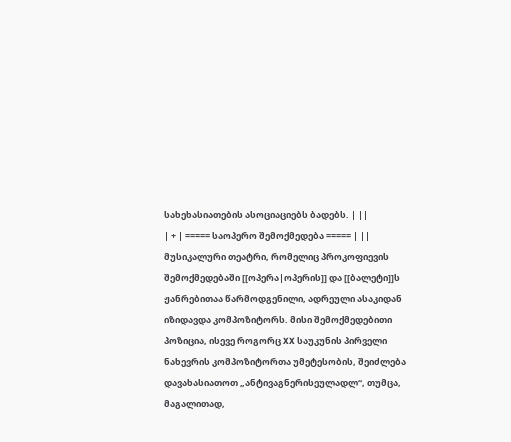სახეხასიათების ასოციაციებს ბადებს. | ||
| + | ===== საოპერო შემოქმედება ===== | ||
მუსიკალური თეატრი, რომელიც პროკოფიევის შემოქმედებაში [[ოპერა|ოპერის]] და [[ბალეტი]]ს ჟანრებითაა წარმოდგენილი, ადრეული ასაკიდან იზიდავდა კომპოზიტორს. მისი შემოქმედებითი პოზიცია, ისევე როგორც XX საუკუნის პირველი ნახევრის კომპოზიტორთა უმეტესობის, შეიძლება დავახასიათოთ „ანტივაგნერისეულადლ“, თუმცა, მაგალითად,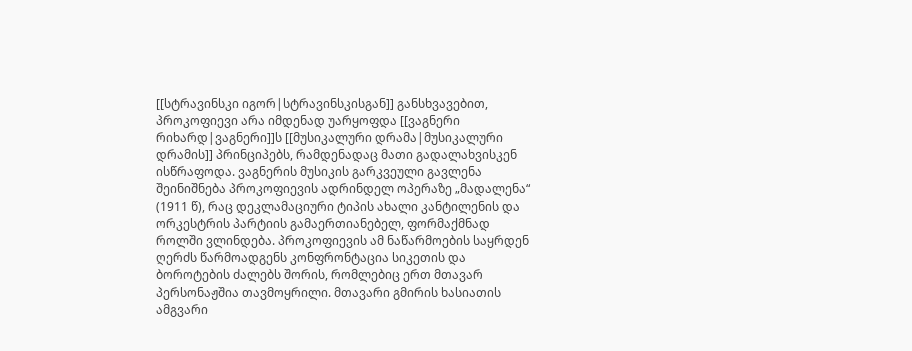[[სტრავინსკი იგორ|სტრავინსკისგან]] განსხვავებით, პროკოფიევი არა იმდენად უარყოფდა [[ვაგნერი რიხარდ|ვაგნერი]]ს [[მუსიკალური დრამა|მუსიკალური დრამის]] პრინციპებს, რამდენადაც მათი გადალახვისკენ ისწრაფოდა. ვაგნერის მუსიკის გარკვეული გავლენა შეინიშნება პროკოფიევის ადრინდელ ოპერაზე „მადალენა“ (1911 წ), რაც დეკლამაციური ტიპის ახალი კანტილენის და ორკესტრის პარტიის გამაერთიანებელ, ფორმაქმნად როლში ვლინდება. პროკოფიევის ამ ნაწარმოების საყრდენ ღერძს წარმოადგენს კონფრონტაცია სიკეთის და ბოროტების ძალებს შორის, რომლებიც ერთ მთავარ პერსონაჟშია თავმოყრილი. მთავარი გმირის ხასიათის ამგვარი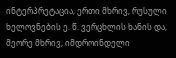ინტერპრეტაცია, ერთი მხრივ, რუსული ხელოვნების ე. წ. ვერცხლის ხანის და, მეორე მხრივ, იმდროინდელი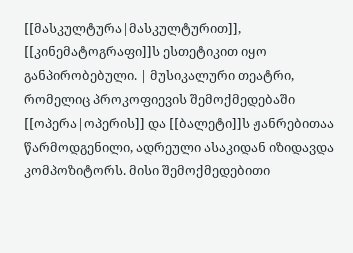[[მასკულტურა|მასკულტურით]], [[კინემატოგრაფი]]ს ესთეტიკით იყო განპირობებული. | მუსიკალური თეატრი, რომელიც პროკოფიევის შემოქმედებაში [[ოპერა|ოპერის]] და [[ბალეტი]]ს ჟანრებითაა წარმოდგენილი, ადრეული ასაკიდან იზიდავდა კომპოზიტორს. მისი შემოქმედებითი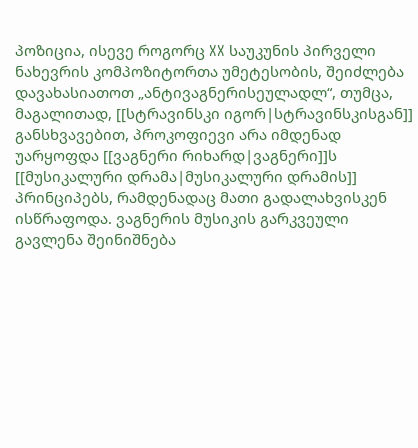პოზიცია, ისევე როგორც XX საუკუნის პირველი ნახევრის კომპოზიტორთა უმეტესობის, შეიძლება დავახასიათოთ „ანტივაგნერისეულადლ“, თუმცა, მაგალითად, [[სტრავინსკი იგორ|სტრავინსკისგან]] განსხვავებით, პროკოფიევი არა იმდენად უარყოფდა [[ვაგნერი რიხარდ|ვაგნერი]]ს [[მუსიკალური დრამა|მუსიკალური დრამის]] პრინციპებს, რამდენადაც მათი გადალახვისკენ ისწრაფოდა. ვაგნერის მუსიკის გარკვეული გავლენა შეინიშნება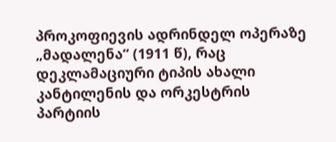პროკოფიევის ადრინდელ ოპერაზე „მადალენა“ (1911 წ), რაც დეკლამაციური ტიპის ახალი კანტილენის და ორკესტრის პარტიის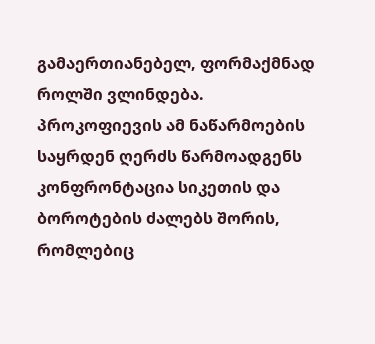გამაერთიანებელ, ფორმაქმნად როლში ვლინდება. პროკოფიევის ამ ნაწარმოების საყრდენ ღერძს წარმოადგენს კონფრონტაცია სიკეთის და ბოროტების ძალებს შორის, რომლებიც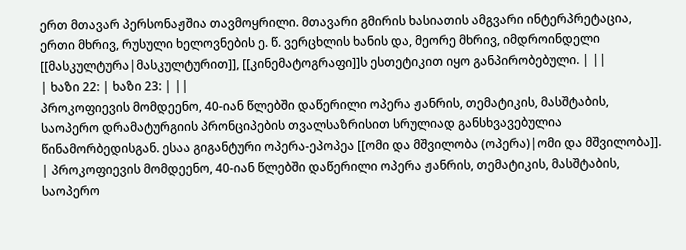ერთ მთავარ პერსონაჟშია თავმოყრილი. მთავარი გმირის ხასიათის ამგვარი ინტერპრეტაცია, ერთი მხრივ, რუსული ხელოვნების ე. წ. ვერცხლის ხანის და, მეორე მხრივ, იმდროინდელი [[მასკულტურა|მასკულტურით]], [[კინემატოგრაფი]]ს ესთეტიკით იყო განპირობებული. | ||
| ხაზი 22: | ხაზი 23: | ||
პროკოფიევის მომდეენო, 40-იან წლებში დაწერილი ოპერა ჟანრის, თემატიკის, მასშტაბის, საოპერო დრამატურგიის პრონციპების თვალსაზრისით სრულიად განსხვავებულია წინამორბედისგან. ესაა გიგანტური ოპერა-ეპოპეა [[ომი და მშვილობა (ოპერა)|ომი და მშვილობა]]. | პროკოფიევის მომდეენო, 40-იან წლებში დაწერილი ოპერა ჟანრის, თემატიკის, მასშტაბის, საოპერო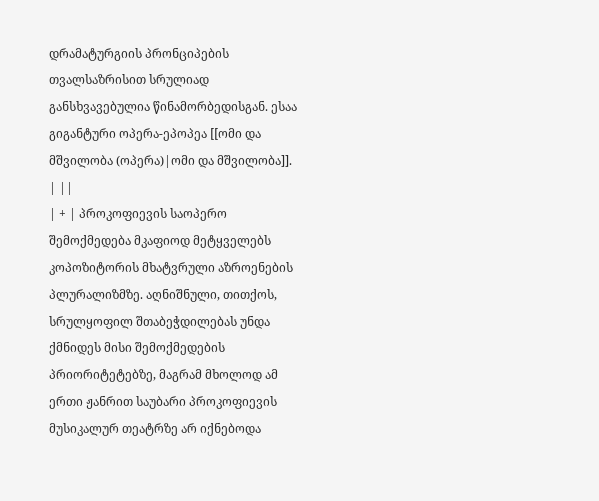დრამატურგიის პრონციპების თვალსაზრისით სრულიად განსხვავებულია წინამორბედისგან. ესაა გიგანტური ოპერა-ეპოპეა [[ომი და მშვილობა (ოპერა)|ომი და მშვილობა]]. | ||
| + | პროკოფიევის საოპერო შემოქმედება მკაფიოდ მეტყველებს კოპოზიტორის მხატვრული აზროენების პლურალიზმზე. აღნიშნული, თითქოს, სრულყოფილ შთაბეჭდილებას უნდა ქმნიდეს მისი შემოქმედების პრიორიტეტებზე, მაგრამ მხოლოდ ამ ერთი ჟანრით საუბარი პროკოფიევის მუსიკალურ თეატრზე არ იქნებოდა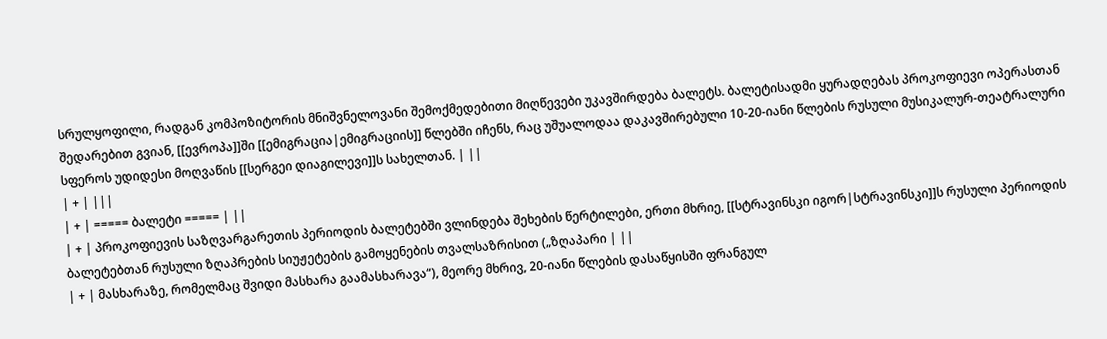სრულყოფილი, რადგან კომპოზიტორის მნიშვნელოვანი შემოქმედებითი მიღწევები უკავშირდება ბალეტს. ბალეტისადმი ყურადღებას პროკოფიევი ოპერასთან შედარებით გვიან, [[ევროპა]]ში [[ემიგრაცია|ემიგრაციის]] წლებში იჩენს, რაც უშუალოდაა დაკავშირებული 10-20-იანი წლების რუსული მუსიკალურ-თეატრალური სფეროს უდიდესი მოღვაწის [[სერგეი დიაგილევი]]ს სახელთან. | ||
| + | |||
| + | ===== ბალეტი ===== | ||
| + | პროკოფიევის საზღვარგარეთის პერიოდის ბალეტებში ვლინდება შეხების წერტილები, ერთი მხრიე, [[სტრავინსკი იგორ|სტრავინსკი]]ს რუსული პერიოდის ბალეტებთან რუსული ზღაპრების სიუჟეტების გამოყენების თვალსაზრისით („ზღაპარი | ||
| + | მასხარაზე, რომელმაც შვიდი მასხარა გაამასხარავა“), მეორე მხრივ, 20-იანი წლების დასაწყისში ფრანგულ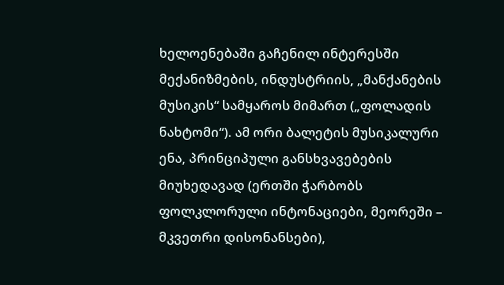ხელოენებაში გაჩენილ ინტერესში მექანიზმების, ინდუსტრიის, „მანქანების მუსიკის“ სამყაროს მიმართ („ფოლადის ნახტომი“). ამ ორი ბალეტის მუსიკალური ენა, პრინციპული განსხვავებების მიუხედავად (ერთში ჭარბობს ფოლკლორული ინტონაციები, მეორეში – მკვეთრი დისონანსები),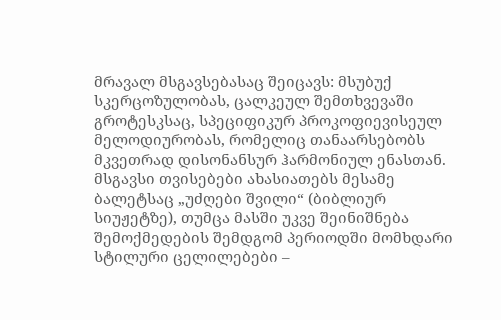მრავალ მსგავსებასაც შეიცავს: მსუბუქ სკერცოზულობას, ცალკეულ შემთხვევაში გროტესკსაც, სპეციფიკურ პროკოფიევისეულ მელოდიურობას, რომელიც თანაარსებობს მკვეთრად დისონანსურ ჰარმონიულ ენასთან. მსგავსი თვისებები ახასიათებს მესამე ბალეტსაც „უძღები შვილი“ (ბიბლიურ სიუჟეტზე), თუმცა მასში უკვე შეინიშნება შემოქმედების შემდგომ პერიოდში მომხდარი სტილური ცელილებები –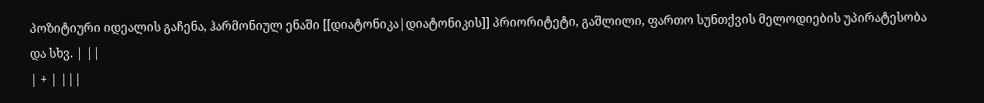პოზიტიური იდეალის გაჩენა, ჰარმონიულ ენაში [[დიატონიკა|დიატონიკის]] პრიორიტეტი, გაშლილი, ფართო სუნთქვის მელოდიების უპირატესობა და სხვ. | ||
| + | |||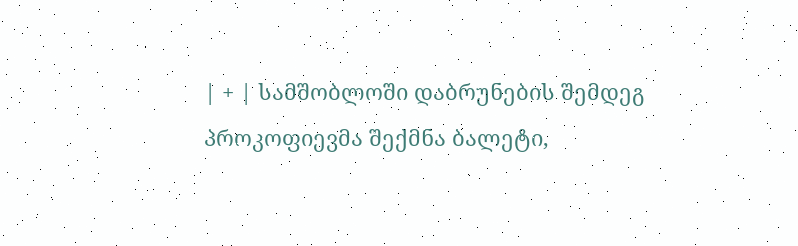| + | სამშობლოში დაბრუნების შემდეგ პროკოფიევმა შექმნა ბალეტი,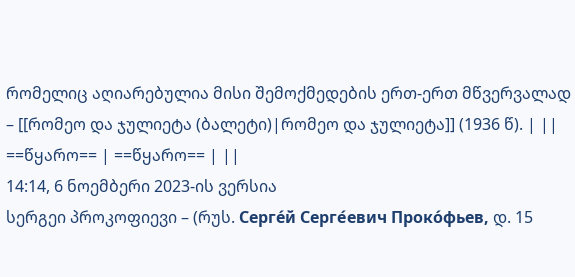რომელიც აღიარებულია მისი შემოქმედების ერთ-ერთ მწვერვალად – [[რომეო და ჯულიეტა (ბალეტი)|რომეო და ჯულიეტა]] (1936 წ). | ||
==წყარო== | ==წყარო== | ||
14:14, 6 ნოემბერი 2023-ის ვერსია
სერგეი პროკოფიევი – (რუს. Серге́й Серге́евич Проко́фьев, დ. 15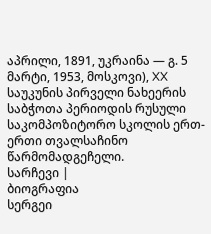აპრილი, 1891, უკრაინა — გ. 5 მარტი, 1953, მოსკოვი), XX საუკუნის პირველი ნახეერის საბჭოთა პერიოდის რუსული საკომპოზიტორო სკოლის ერთ-ერთი თვალსაჩინო წარმომადგეჩელი.
სარჩევი |
ბიოგრაფია
სერგეი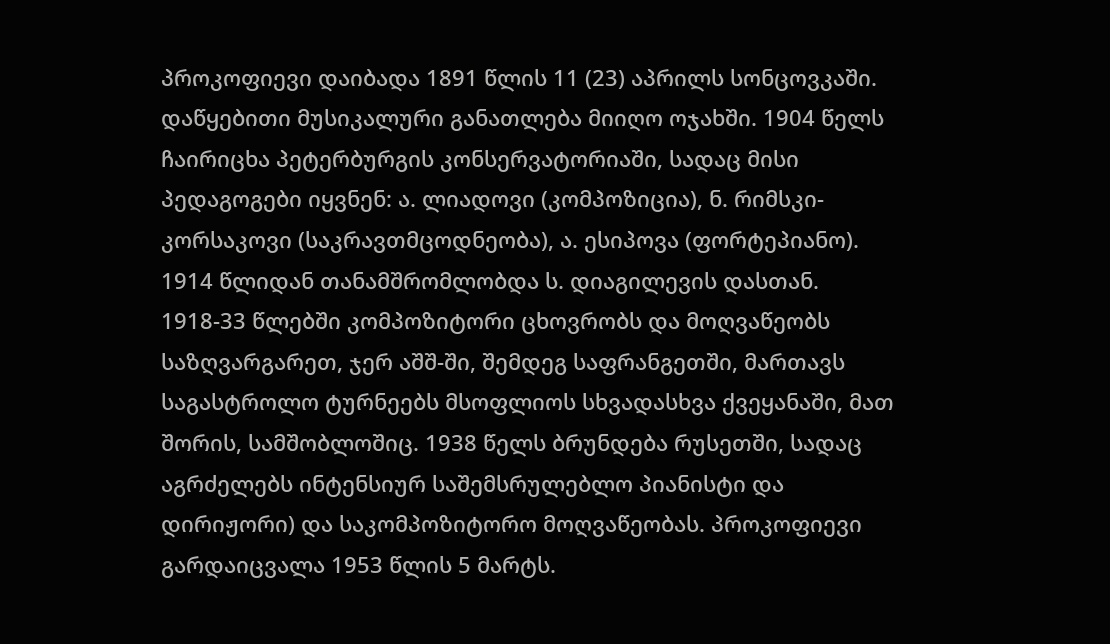პროკოფიევი დაიბადა 1891 წლის 11 (23) აპრილს სონცოვკაში. დაწყებითი მუსიკალური განათლება მიიღო ოჯახში. 1904 წელს ჩაირიცხა პეტერბურგის კონსერვატორიაში, სადაც მისი პედაგოგები იყვნენ: ა. ლიადოვი (კომპოზიცია), ნ. რიმსკი-კორსაკოვი (საკრავთმცოდნეობა), ა. ესიპოვა (ფორტეპიანო). 1914 წლიდან თანამშრომლობდა ს. დიაგილევის დასთან. 1918-33 წლებში კომპოზიტორი ცხოვრობს და მოღვაწეობს საზღვარგარეთ, ჯერ აშშ-ში, შემდეგ საფრანგეთში, მართავს საგასტროლო ტურნეებს მსოფლიოს სხვადასხვა ქვეყანაში, მათ შორის, სამშობლოშიც. 1938 წელს ბრუნდება რუსეთში, სადაც აგრძელებს ინტენსიურ საშემსრულებლო პიანისტი და დირიჟორი) და საკომპოზიტორო მოღვაწეობას. პროკოფიევი გარდაიცვალა 1953 წლის 5 მარტს.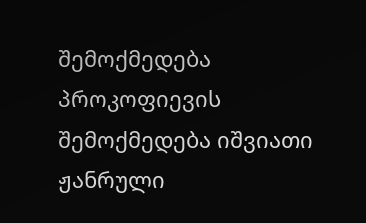შემოქმედება
პროკოფიევის შემოქმედება იშვიათი ჟანრული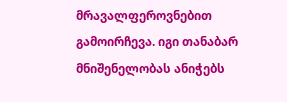მრავალფეროვნებით გამოირჩევა. იგი თანაბარ მნიშენელობას ანიჭებს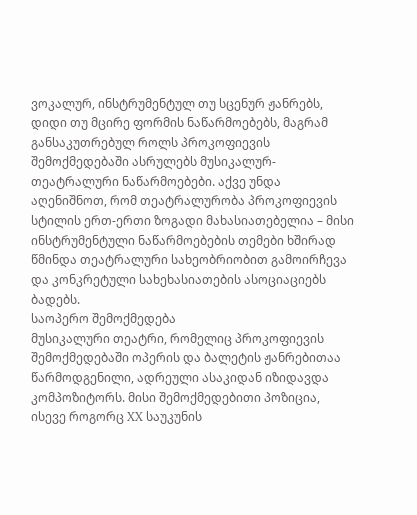ვოკალურ, ინსტრუმენტულ თუ სცენურ ჟანრებს, დიდი თუ მცირე ფორმის ნაწარმოებებს, მაგრამ განსაკუთრებულ როლს პროკოფიევის შემოქმედებაში ასრულებს მუსიკალურ-თეატრალური ნაწარმოებები. აქვე უნდა აღენიშნოთ, რომ თეატრალურობა პროკოფიევის სტილის ერთ-ერთი ზოგადი მახასიათებელია – მისი ინსტრუმენტული ნაწარმოებების თემები ხშირად წმინდა თეატრალური სახეობრიობით გამოირჩევა და კონკრეტული სახეხასიათების ასოციაციებს ბადებს.
საოპერო შემოქმედება
მუსიკალური თეატრი, რომელიც პროკოფიევის შემოქმედებაში ოპერის და ბალეტის ჟანრებითაა წარმოდგენილი, ადრეული ასაკიდან იზიდავდა კომპოზიტორს. მისი შემოქმედებითი პოზიცია, ისევე როგორც XX საუკუნის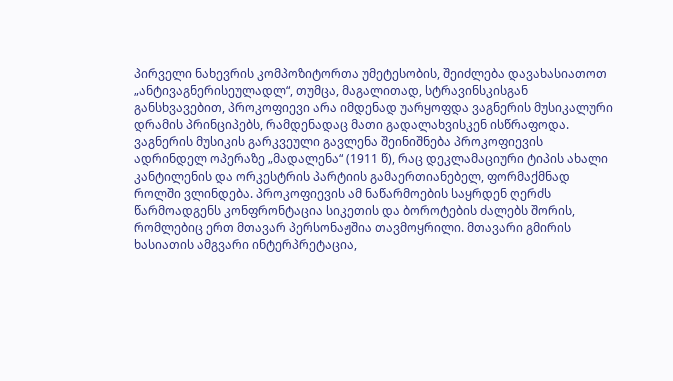პირველი ნახევრის კომპოზიტორთა უმეტესობის, შეიძლება დავახასიათოთ „ანტივაგნერისეულადლ“, თუმცა, მაგალითად, სტრავინსკისგან განსხვავებით, პროკოფიევი არა იმდენად უარყოფდა ვაგნერის მუსიკალური დრამის პრინციპებს, რამდენადაც მათი გადალახვისკენ ისწრაფოდა. ვაგნერის მუსიკის გარკვეული გავლენა შეინიშნება პროკოფიევის ადრინდელ ოპერაზე „მადალენა“ (1911 წ), რაც დეკლამაციური ტიპის ახალი კანტილენის და ორკესტრის პარტიის გამაერთიანებელ, ფორმაქმნად როლში ვლინდება. პროკოფიევის ამ ნაწარმოების საყრდენ ღერძს წარმოადგენს კონფრონტაცია სიკეთის და ბოროტების ძალებს შორის, რომლებიც ერთ მთავარ პერსონაჟშია თავმოყრილი. მთავარი გმირის ხასიათის ამგვარი ინტერპრეტაცია,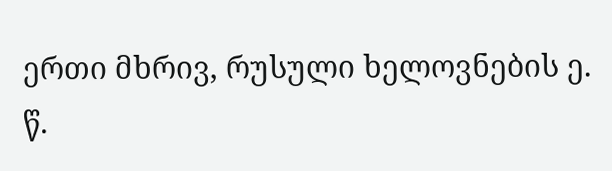ერთი მხრივ, რუსული ხელოვნების ე. წ.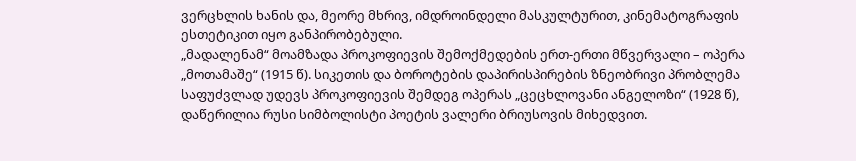ვერცხლის ხანის და, მეორე მხრივ, იმდროინდელი მასკულტურით, კინემატოგრაფის ესთეტიკით იყო განპირობებული.
„მადალენამ“ მოამზადა პროკოფიევის შემოქმედების ერთ-ერთი მწვერვალი – ოპერა „მოთამაშე“ (1915 წ). სიკეთის და ბოროტების დაპირისპირების ზნეობრივი პრობლემა საფუძვლად უდევს პროკოფიევის შემდეგ ოპერას „ცეცხლოვანი ანგელოზი“ (1928 წ), დაწერილია რუსი სიმბოლისტი პოეტის ვალერი ბრიუსოვის მიხედვით.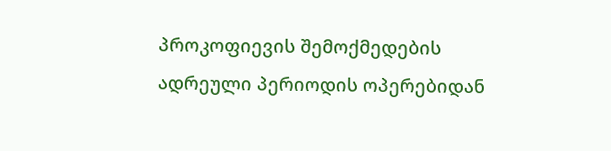პროკოფიევის შემოქმედების ადრეული პერიოდის ოპერებიდან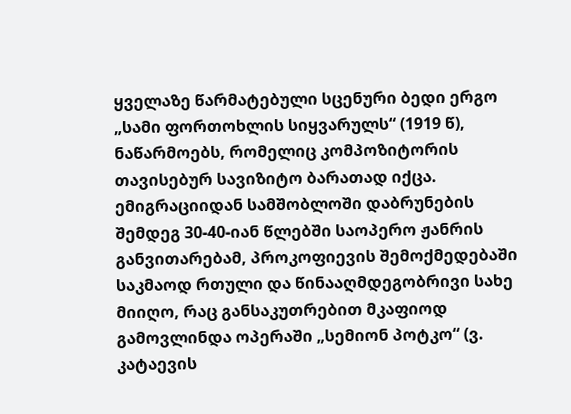ყველაზე წარმატებული სცენური ბედი ერგო „სამი ფორთოხლის სიყვარულს“ (1919 წ), ნაწარმოებს, რომელიც კომპოზიტორის თავისებურ სავიზიტო ბარათად იქცა.
ემიგრაციიდან სამშობლოში დაბრუნების შემდეგ 30-40-იან წლებში საოპერო ჟანრის განვითარებამ, პროკოფიევის შემოქმედებაში საკმაოდ რთული და წინააღმდეგობრივი სახე მიიღო, რაც განსაკუთრებით მკაფიოდ გამოვლინდა ოპერაში „სემიონ პოტკო“ (ვ. კატაევის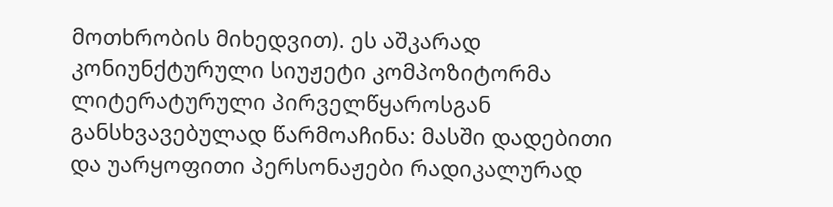მოთხრობის მიხედვით). ეს აშკარად კონიუნქტურული სიუჟეტი კომპოზიტორმა ლიტერატურული პირველწყაროსგან განსხვავებულად წარმოაჩინა: მასში დადებითი და უარყოფითი პერსონაჟები რადიკალურად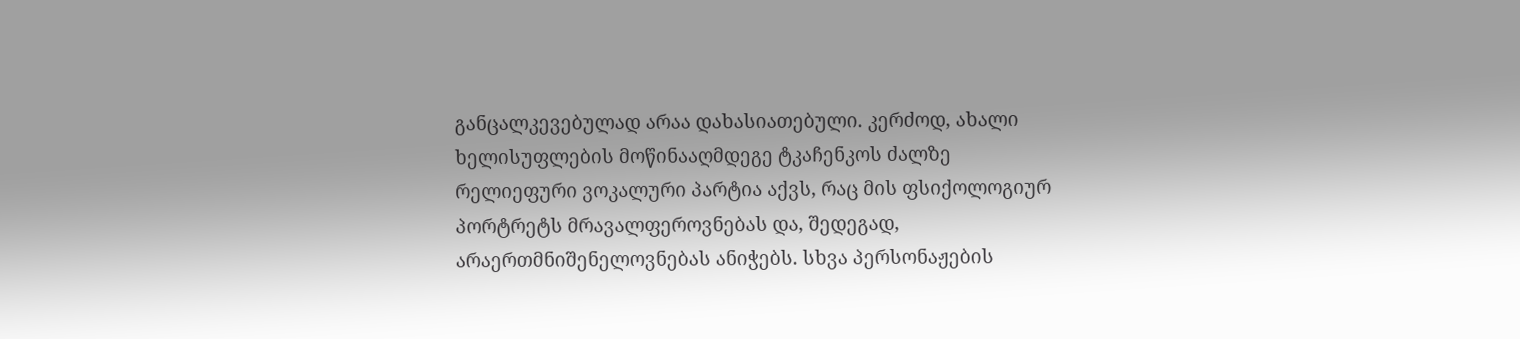განცალკევებულად არაა დახასიათებული. კერძოდ, ახალი ხელისუფლების მოწინააღმდეგე ტკაჩენკოს ძალზე რელიეფური ვოკალური პარტია აქვს, რაც მის ფსიქოლოგიურ პორტრეტს მრავალფეროვნებას და, შედეგად, არაერთმნიშენელოვნებას ანიჭებს. სხვა პერსონაჟების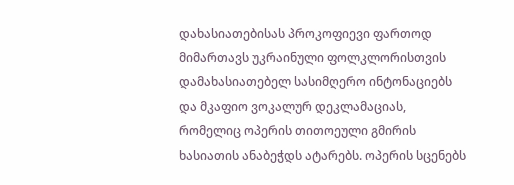დახასიათებისას პროკოფიევი ფართოდ მიმართავს უკრაინული ფოლკლორისთვის დამახასიათებელ სასიმღერო ინტონაციებს და მკაფიო ვოკალურ დეკლამაციას, რომელიც ოპერის თითოეული გმირის ხასიათის ანაბეჭდს ატარებს. ოპერის სცენებს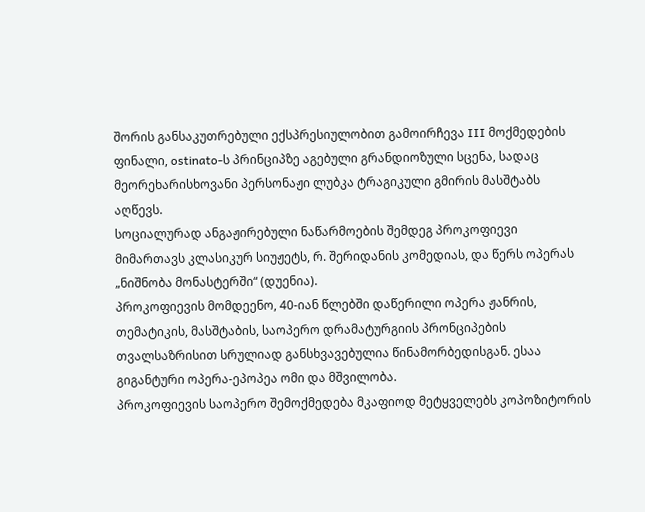შორის განსაკუთრებული ექსპრესიულობით გამოირჩევა III მოქმედების ფინალი, ostinato-ს პრინციპზე აგებული გრანდიოზული სცენა, სადაც მეორეხარისხოვანი პერსონაჟი ლუბკა ტრაგიკული გმირის მასშტაბს აღწევს.
სოციალურად ანგაჟირებული ნაწარმოების შემდეგ პროკოფიევი მიმართავს კლასიკურ სიუჟეტს, რ. შერიდანის კომედიას, და წერს ოპერას „ნიშნობა მონასტერში“ (დუენია).
პროკოფიევის მომდეენო, 40-იან წლებში დაწერილი ოპერა ჟანრის, თემატიკის, მასშტაბის, საოპერო დრამატურგიის პრონციპების თვალსაზრისით სრულიად განსხვავებულია წინამორბედისგან. ესაა გიგანტური ოპერა-ეპოპეა ომი და მშვილობა.
პროკოფიევის საოპერო შემოქმედება მკაფიოდ მეტყველებს კოპოზიტორის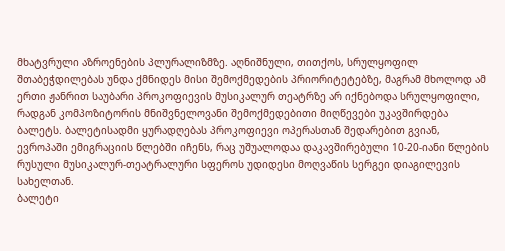მხატვრული აზროენების პლურალიზმზე. აღნიშნული, თითქოს, სრულყოფილ შთაბეჭდილებას უნდა ქმნიდეს მისი შემოქმედების პრიორიტეტებზე, მაგრამ მხოლოდ ამ ერთი ჟანრით საუბარი პროკოფიევის მუსიკალურ თეატრზე არ იქნებოდა სრულყოფილი, რადგან კომპოზიტორის მნიშვნელოვანი შემოქმედებითი მიღწევები უკავშირდება ბალეტს. ბალეტისადმი ყურადღებას პროკოფიევი ოპერასთან შედარებით გვიან, ევროპაში ემიგრაციის წლებში იჩენს, რაც უშუალოდაა დაკავშირებული 10-20-იანი წლების რუსული მუსიკალურ-თეატრალური სფეროს უდიდესი მოღვაწის სერგეი დიაგილევის სახელთან.
ბალეტი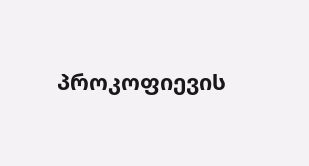პროკოფიევის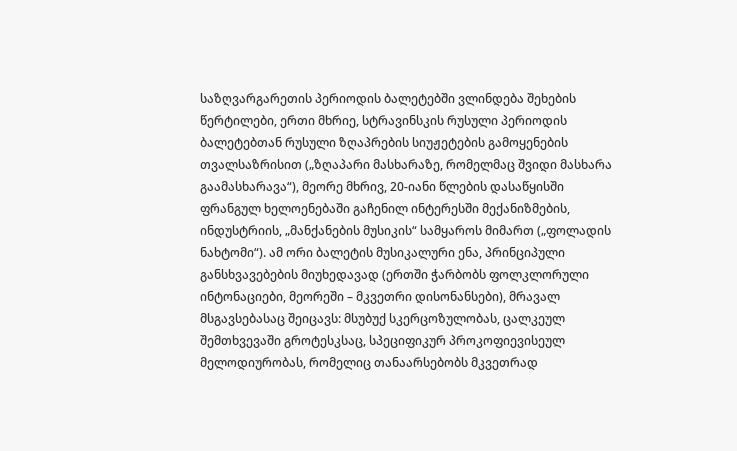საზღვარგარეთის პერიოდის ბალეტებში ვლინდება შეხების წერტილები, ერთი მხრიე, სტრავინსკის რუსული პერიოდის ბალეტებთან რუსული ზღაპრების სიუჟეტების გამოყენების თვალსაზრისით („ზღაპარი მასხარაზე, რომელმაც შვიდი მასხარა გაამასხარავა“), მეორე მხრივ, 20-იანი წლების დასაწყისში ფრანგულ ხელოენებაში გაჩენილ ინტერესში მექანიზმების, ინდუსტრიის, „მანქანების მუსიკის“ სამყაროს მიმართ („ფოლადის ნახტომი“). ამ ორი ბალეტის მუსიკალური ენა, პრინციპული განსხვავებების მიუხედავად (ერთში ჭარბობს ფოლკლორული ინტონაციები, მეორეში – მკვეთრი დისონანსები), მრავალ მსგავსებასაც შეიცავს: მსუბუქ სკერცოზულობას, ცალკეულ შემთხვევაში გროტესკსაც, სპეციფიკურ პროკოფიევისეულ მელოდიურობას, რომელიც თანაარსებობს მკვეთრად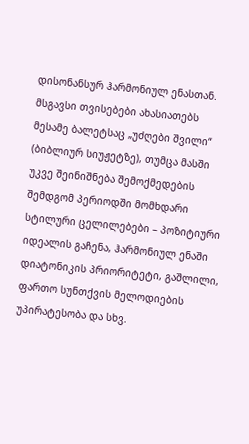დისონანსურ ჰარმონიულ ენასთან. მსგავსი თვისებები ახასიათებს მესამე ბალეტსაც „უძღები შვილი“ (ბიბლიურ სიუჟეტზე), თუმცა მასში უკვე შეინიშნება შემოქმედების შემდგომ პერიოდში მომხდარი სტილური ცელილებები – პოზიტიური იდეალის გაჩენა, ჰარმონიულ ენაში დიატონიკის პრიორიტეტი, გაშლილი, ფართო სუნთქვის მელოდიების უპირატესობა და სხვ.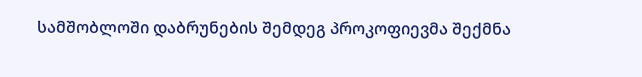სამშობლოში დაბრუნების შემდეგ პროკოფიევმა შექმნა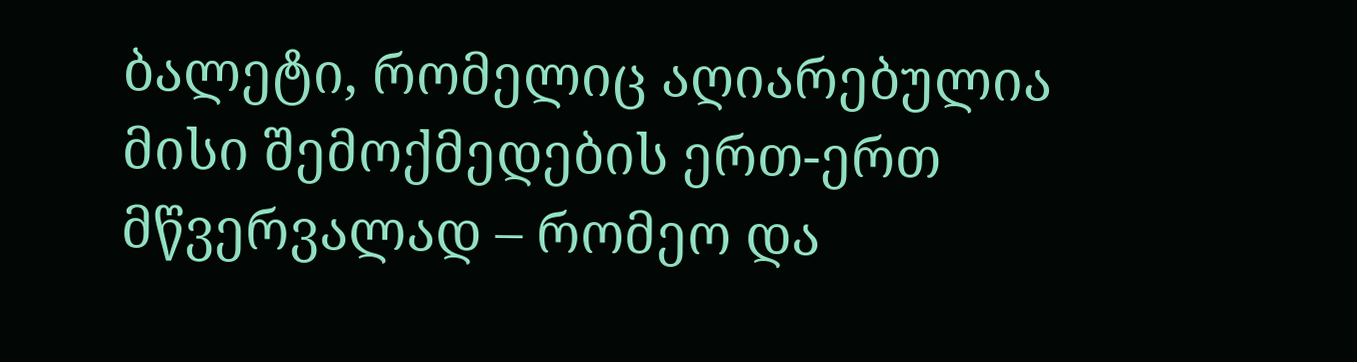ბალეტი, რომელიც აღიარებულია მისი შემოქმედების ერთ-ერთ მწვერვალად – რომეო და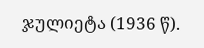ჯულიეტა (1936 წ).